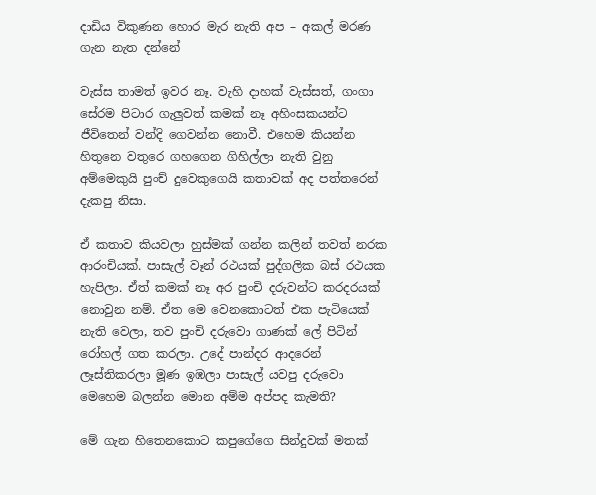දාඩිය විකුණන හොර මැර නැති අප – අකල් මරණ ගැන නැත දන්නේ

වැස්ස තාමත් ඉවර නෑ. වැහි දාහක් වැස්සත්, ගංගා සේරම පිටාර ගැලුවත් කමක් නෑ අහිංසකයන්ට ජීවිතෙන් වන්දි ගෙවන්න නොවී. එහෙම කියන්න හිතුනෙ වතුරෙ ගහගෙන ගිහිල්ලා නැති වුනු අ‍ම්මෙකුයි පුංච් දුවෙකුගෙයි කතාවක් අද පත්තරෙන් දැකපු නිසා.

ඒ කතාව කියවලා හුස්මක් ගන්න කලින් තවත් නරක ආරංචියක්. පාසැල් වෑන් රථයක් පුද්ගලික බස් රථයක හැපිලා. ඒත් කමක් නෑ අර පුංචි දරුවන්ට කරදරයක් නොවුන නම්. ඒත මෙ වෙනකොටත් එක පැටියෙක් නැති වෙලා‍, තව පුංචි දරුවො ගාණක් ලේ පිටින් රෝහල් ගත කරලා. උදේ පාන්දර ආදරෙන් ලෑස්තිකරලා මූණ ඉඹලා පාසැල් යවපු දරුවො මෙහෙම බලන්න මොන අම්ම අප්පද කැමති?

මේ ගැන හිතෙනකොට කපුගේගෙ සින්දුවක් මතක්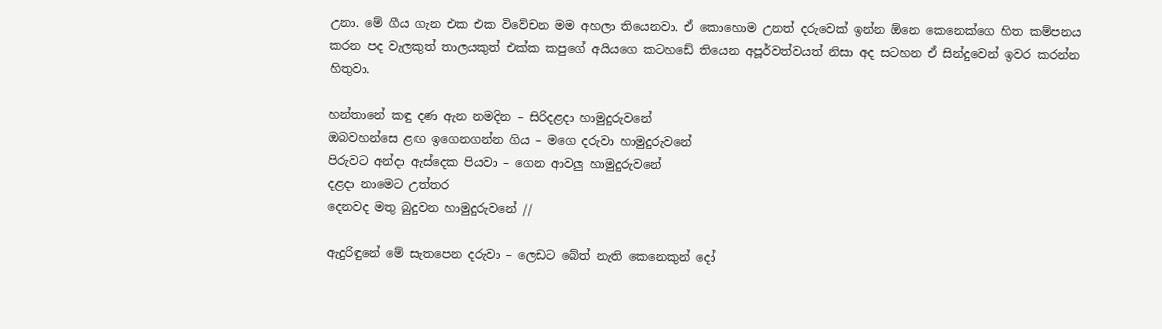උනා. මේ ගීය ගැන එක එක විවේචන මම අහලා තියෙනවා. ඒ කොහොම උනත් දරුවෙක් ඉන්න ඕනෙ කෙනෙක්ගෙ හිත කම්පනය කරන පද වැලකුත් තාලයකුත් එක්ක කපුගේ අයියගෙ කටහඩේ තියෙන අපූර්වත්වයත් නිසා අද සටහන ඒ සින්දුවෙන් ඉවර කරන්න හිතුවා.

හන්තානේ කඳු දණ ඇන නමදින – සිරිදළදා හාමුදුරුවනේ
ඔබවහන්සෙ ළඟ ඉගෙනගන්න ගිය – මගෙ දරුවා හාමුදුරුවනේ
පිරුවට අන්දා ඇස්දෙක පියවා – ගෙන ආවලු හාමුදුරුවනේ
දළදා නාමෙට උත්තර
දෙනවද මතු බුදුවන හාමුදුරුවනේ //

ඇදුරිඳුනේ මේ සැතපෙන දරුවා – ලෙඩට බේත් නැති කෙනෙකුන් දෝ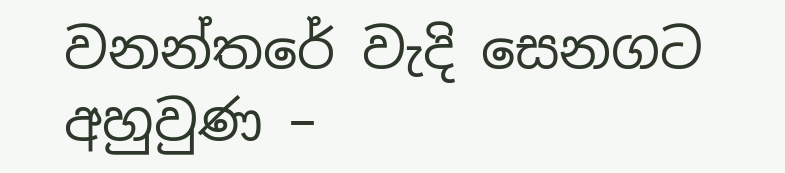වනන්තරේ වැදි සෙනගට අහුවුණ –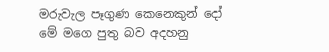මරුවැල පෑගුණ කෙනෙකුන් දෝ
මේ මගෙ පුතු බව අදහනු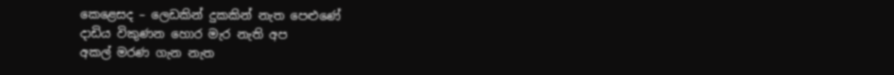කෙළෙසද – ලෙඩකින් දුකකින් නැත පෙළුණේ
දාඩිය විකුණන හොර මැර නැති අප
අකල් මරණ ගැන නැත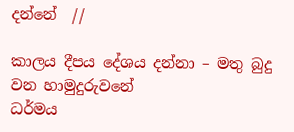දන්නේ  //

කාලය දීපය දේශය දන්නා – මතු බුදු වන හාමුදුරුවනේ
ධර්මය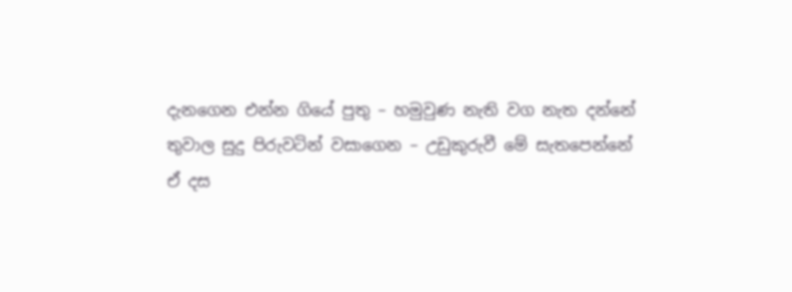දැනගෙන එන්න ගියේ පුතු – හමුවුණ නැති වග නැත දන්නේ
තුවාල සුදු පිරුවටින් වසාගෙන – උඩුකුරුවී මේ සැතපෙන්නේ
ඒ දස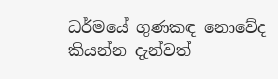ධර්මයේ ගුණකඳ නොවේද
කියන්න දැන්වත්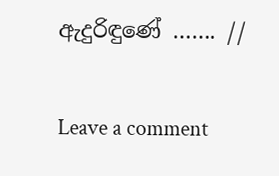ඇදුරිඳුණේ ……. //

Leave a comment